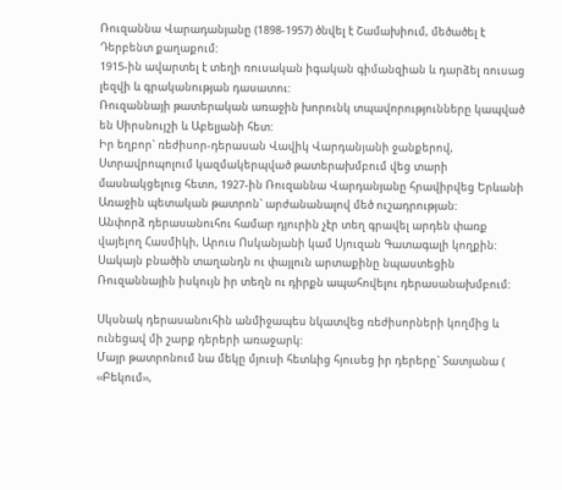Ռուզաննա Վարադանյանը (1898-1957) ծնվել է Շամախիում, մեծածել է Դերբենտ քաղաքում:
1915-ին ավարտել է տեղի ռուսական իգական գիմանզիան և դարձել ռուսաց լեզվի և գրականության դասատու:
Ռուզաննայի թատերական առաջին խորունկ տպավորությունները կապված են Սիրսնույշի և Աբելյանի հետ:
Իր եղբոր` ռեժիսոր-դերասան Վավիկ Վարդանյանի ջանքերով, Ստրավրոպոլում կազմակերպված թատերախմբում վեց տարի մասնակցելուց հետո, 1927-ին Ռուզաննա Վարդանյանը հրավիրվեց Երևանի Առաջին պետական թատրոն` արժանանալով մեծ ուշադրության:
Անփորձ դերասանուհու համար դյուրին չէր տեղ գրավել արդեն փառք վայելող Հասմիկի, Արուս Ոսկանյանի կամ Սյուզան Գատագալի կողքին:
Սակայն բնածին տաղանդն ու փայլուն արտաքինը նպաստեցին Ռուզաննային իսկույն իր տեղն ու դիրքն ապահովելու դերասանախմբում:

Սկսնակ դերասանուհին անմիջապես նկատվեց ռեժիսորների կողմից և ունեցավ մի շարք դերերի առաջարկ:
Մայր թատրոնում նա մեկը մյուսի հետևից հյուսեց իր դերերը` Տատյանա (
‹‹Բեկում››,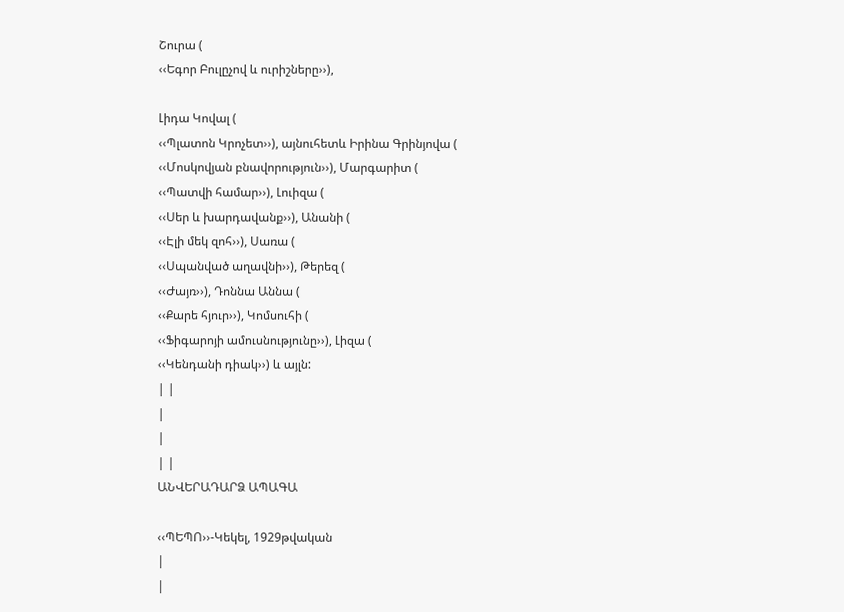Շուրա (
‹‹Եգոր Բուլըչով և ուրիշները››),

Լիդա Կովալ (
‹‹Պլատոն Կրոչետ››), այնուհետև Իրինա Գրինյովա (
‹‹Մոսկովյան բնավորություն››), Մարգարիտ (
‹‹Պատվի համար››), Լուիզա (
‹‹Սեր և խարդավանք››), Անանի (
‹‹Էլի մեկ զոհ››), Սառա (
‹‹Սպանված աղավնի››), Թերեզ (
‹‹Ժայռ››), Դոննա Աննա (
‹‹Քարե հյուր››), Կոմսուհի (
‹‹Ֆիգարոյի ամուսնությունը››), Լիզա (
‹‹Կենդանի դիակ››) և այլն:
| |
|
|
| |
ԱՆՎԵՐԱԴԱՐՁ ԱՊԱԳԱ

‹‹ՊԵՊՈ››-Կեկել, 1929թվական
|
|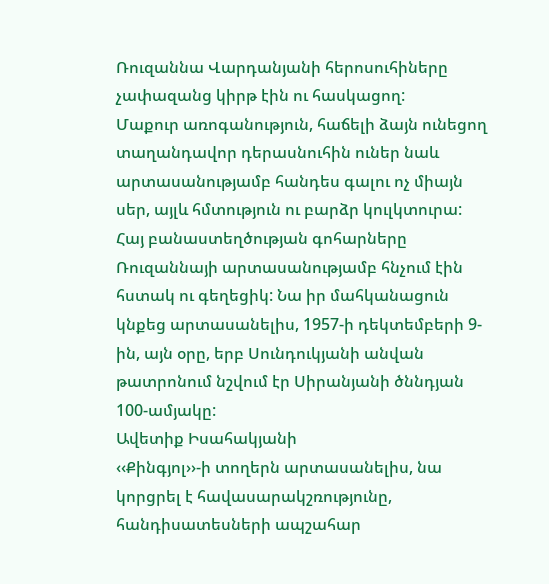Ռուզաննա Վարդանյանի հերոսուհիները չափազանց կիրթ էին ու հասկացող:
Մաքուր առոգանություն, հաճելի ձայն ունեցող տաղանդավոր դերասնուհին ուներ նաև արտասանությամբ հանդես գալու ոչ միայն սեր, այլև հմտություն ու բարձր կուլկտուրա: Հայ բանաստեղծության գոհարները Ռուզաննայի արտասանությամբ հնչում էին հստակ ու գեղեցիկ: Նա իր մահկանացուն կնքեց արտասանելիս, 1957-ի դեկտեմբերի 9-ին, այն օրը, երբ Սունդուկյանի անվան թատրոնում նշվում էր Սիրանյանի ծննդյան 100-ամյակը:
Ավետիք Իսահակյանի
‹‹Քինգյոլ››-ի տողերն արտասանելիս, նա կորցրել է հավասարակշռությունը, հանդիսատեսների ապշահար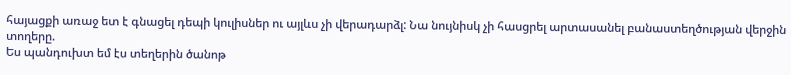հայացքի առաջ ետ է գնացել դեպի կուլիսներ ու այլևս չի վերադարձլ: Նա նույնիսկ չի հասցրել արտասանել բանաստեղծության վերջին տողերը.
Ես պանդուխտ եմ էս տեղերին ծանոթ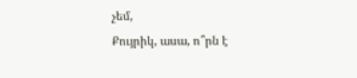չեմ,
Քույրիկ, ասա, ո՞րն է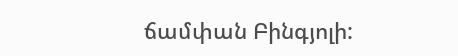ճամփան Բինգյոլի: